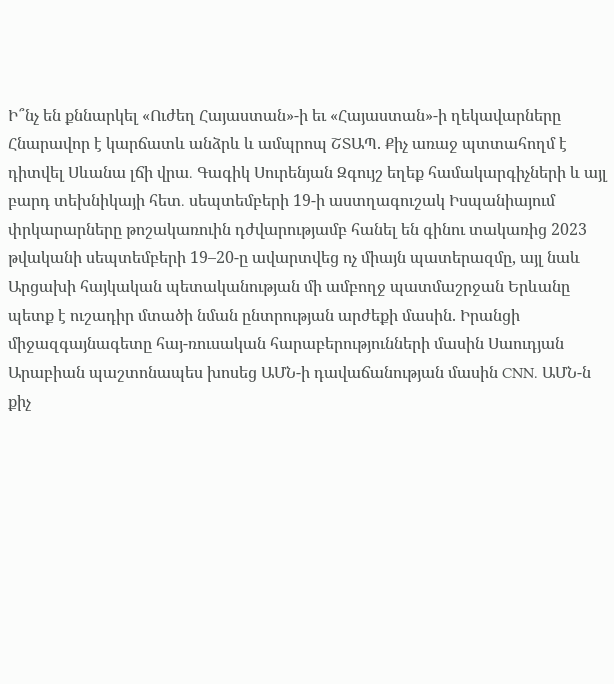Ի՞նչ են քննարկել «Ուժեղ Հայաստան»-ի եւ «Հայաստան»-ի ղեկավարները Հնարավոր է կարճատև անձրև և ամպրոպ ՇՏԱՊ. Քիչ առաջ պտտահողմ է դիտվել Սևանա լճի վրա․ Գագիկ Սուրենյան Զգույշ եղեք համակարգիչների և այլ բարդ տեխնիկայի հետ․ սեպտեմբերի 19-ի աստղագուշակ Իսպանիայում փրկարարները թոշակառուին դժվարությամբ հանել են գինու տակառից 2023 թվականի սեպտեմբերի 19–20-ը ավարտվեց ոչ միայն պատերազմը, այլ նաև Արցախի հայկական պետականության մի ամբողջ պատմաշրջան Երևանը պետք է ուշադիր մտածի նման ընտրության արժեքի մասին. Իրանցի միջազգայնագետը հայ-ռուսական հարաբերությունների մասին Սաուդյան Արաբիան պաշտոնապես խոսեց ԱՄՆ-ի դավաճանության մասին CNN. ԱՄՆ-ն քիչ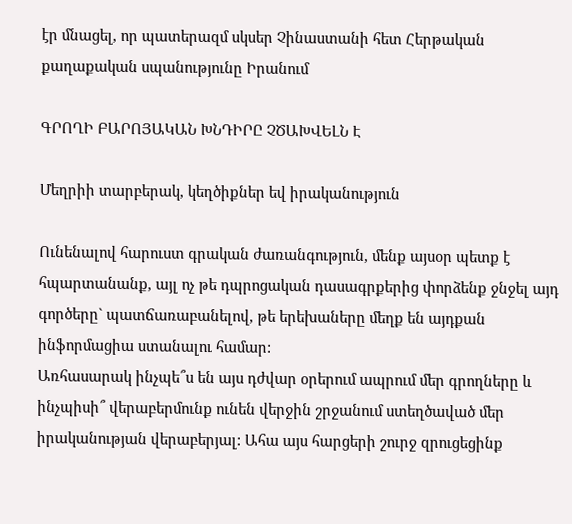էր մնացել, որ պատերազմ սկսեր Չինաստանի հետ Հերթական քաղաքական սպանությունը Իրանում

ԳՐՈՂԻ ԲԱՐՈՅԱԿԱՆ ԽՆԴԻՐԸ ՉԾԱԽՎԵԼՆ Է

Մեղրիի տարբերակ, կեղծիքներ եվ իրականություն

Ունենալով հարուստ գրական ժառանգություն, մենք այսօր պետք է հպարտանանք, այլ ոչ թե դպրոցական դասագրքերից փորձենք ջնջել այդ գործերը` պատճառաբանելով, թե երեխաները մեղք են այդքան ինֆորմացիա ստանալու համար:
Առհասարակ ինչպե՞ս են այս դժվար օրերում ապրում մեր գրողները և ինչպիսի՞ վերաբերմունք ունեն վերջին շրջանում ստեղծաված մեր իրականության վերաբերյալ: Ահա այս հարցերի շուրջ զրուցեցինք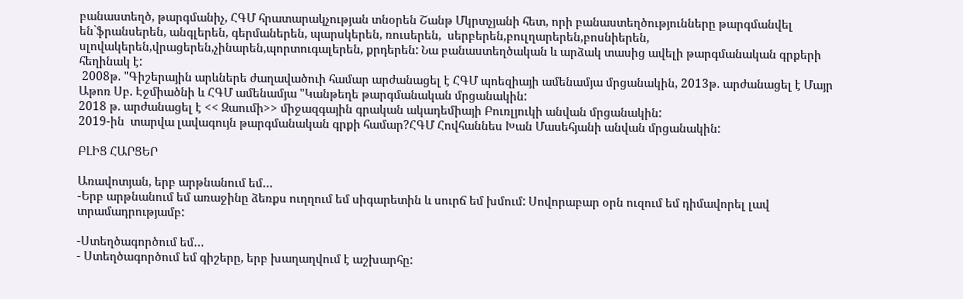բանաստեղծ, թարգմանիչ, ՀԳՄ հրատարակչության տնօրեն Շանթ Մկրտչյանի հետ, որի բանաստեղծությունները թարգմանվել են`ֆրանսերեն, անգլերեն, գերմաներեն, պարսկերեն, ռուսերեն,  սերբերեն,բուլղարերեն,բոսնիերեն,  սլովակերեն,վրացերեն,չինարեն,պորտուգալերեն, քրդերեն: Նա բանաստեղծական և արձակ տասից ավելի թարգմանական գրքերի հեղինակ է:
 2008թ. "Գիշերային արևներե ժաղավածուի համար արժանացել է ՀԳՄ պոեզիայի ամենամյա մրցանակին, 2013թ. արժանացել է Մայր Աթոռ Սբ. Էջմիածնի և ՀԳՄ ամենամյա "Կանթեղե թարգմանական մրցանակին:
2018 թ. արժանացել է << Զաումի>> միջազգային գրական ակադեմիայի Բուռլյուկի անվան մրցանակին:
2019-ին  տարվա լավագույն թարգմանական գրքի համար?ՀԳՄ Հովհաննես Խան Մասեհյանի անվան մրցանակին:

ԲԼԻՑ ՀԱՐՑԵՐ

Առավոտյան, երբ արթնանում եմ…
-Երբ արթնանում եմ առաջինը ձեռքս ուղղում եմ սիգարետին և սուրճ եմ խմում: Սովորաբար օրն ուզում եմ դիմավորել լավ տրամադրությամբ:

-Ստեղծագործում եմ…
- Ստեղծագործում եմ գիշերը, երբ խաղաղվում է աշխարհը: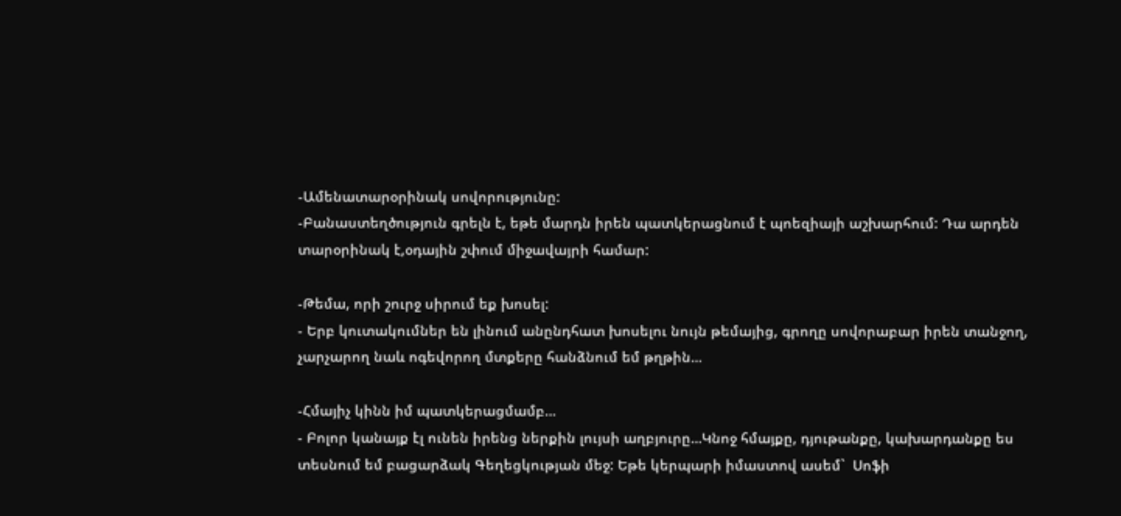-Ամենատարօրինակ սովորությունը:
-Բանաստեղծություն գրելն է, եթե մարդն իրեն պատկերացնում է պոեզիայի աշխարհում: Դա արդեն տարօրինակ է,օդային շփում միջավայրի համար:

-Թեմա, որի շուրջ սիրում եք խոսել:
- Երբ կուտակումներ են լինում անընդհատ խոսելու նույն թեմայից, գրողը սովորաբար իրեն տանջող, չարչարող նաև ոգեվորող մտքերը հանձնում եմ թղթին…

-Հմայիչ կինն իմ պատկերացմամբ…
- Բոլոր կանայք էլ ունեն իրենց ներքին լույսի աղբյուրը…Կնոջ հմայքը, դյութանքը, կախարդանքը ես տեսնում եմ բացարձակ Գեղեցկության մեջ: Եթե կերպարի իմաստով ասեմ`  Սոֆի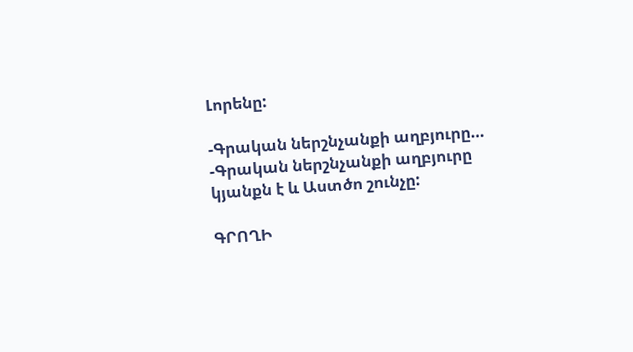Լորենը:

-Գրական ներշնչանքի աղբյուրը…
-Գրական ներշնչանքի աղբյուրը կյանքն է և Աստծո շունչը:

ԳՐՈՂԻ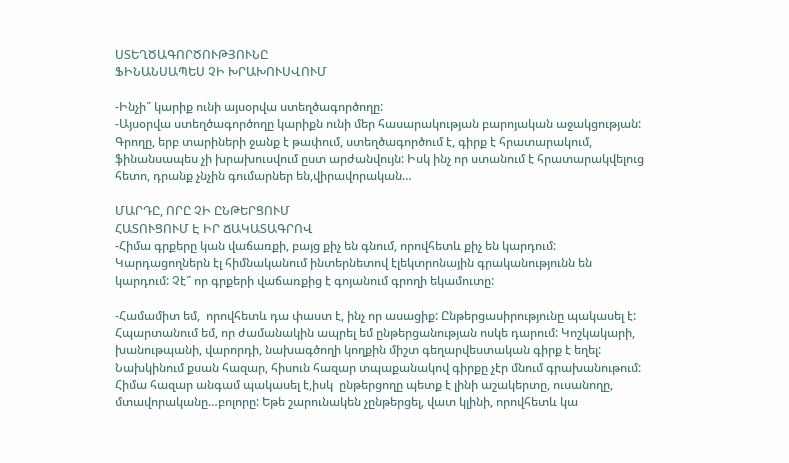ՍՏԵՂԾԱԳՈՐԾՈՒԹՅՈՒՆԸ
ՖԻՆԱՆՍԱՊԵՍ ՉԻ ԽՐԱԽՈՒՍՎՈՒՄ

-Ինչի՞ կարիք ունի այսօրվա ստեղծագործողը:
-Այսօրվա ստեղծագործողը կարիքն ունի մեր հասարակության բարոյական աջակցության: Գրողը, երբ տարիների ջանք է թափում, ստեղծագործում է, գիրք է հրատարակում, ֆինանսապես չի խրախուսվում ըստ արժանվույն: Իսկ ինչ որ ստանում է հրատարակվելուց հետո, դրանք չնչին գումարներ են,վիրավորական…

ՄԱՐԴԸ, ՈՐԸ ՉԻ ԸՆԹԵՐՑՈՒՄ
ՀԱՏՈՒՑՈՒՄ Է ԻՐ ՃԱԿԱՏԱԳՐՈՎ
-Հիմա գրքերը կան վաճառքի, բայց քիչ են գնում, որովհետև քիչ են կարդում: Կարդացողներն էլ հիմնականում ինտերնետով էլեկտրոնային գրականությունն են կարդում: Չէ՞ որ գրքերի վաճառքից է գոյանում գրողի եկամուտը:

-Համամիտ եմ,  որովհետև դա փաստ է, ինչ որ ասացիք: Ընթերցասիրությունը պակասել է: Հպարտանում եմ, որ ժամանակին ապրել եմ ընթերցանության ոսկե դարում: Կոշկակարի, խանութպանի, վարորդի, նախագծողի կողքին միշտ գեղարվեստական գիրք է եղել: Նախկինում քսան հազար, հիսուն հազար տպաքանակով գիրքը չէր մնում գրախանութում: Հիմա հազար անգամ պակասել է,իսկ  ընթերցողը պետք է լինի աշակերտը, ուսանողը, մտավորականը…բոլորը: Եթե շարունակեն չընթերցել, վատ կլինի, որովհետև կա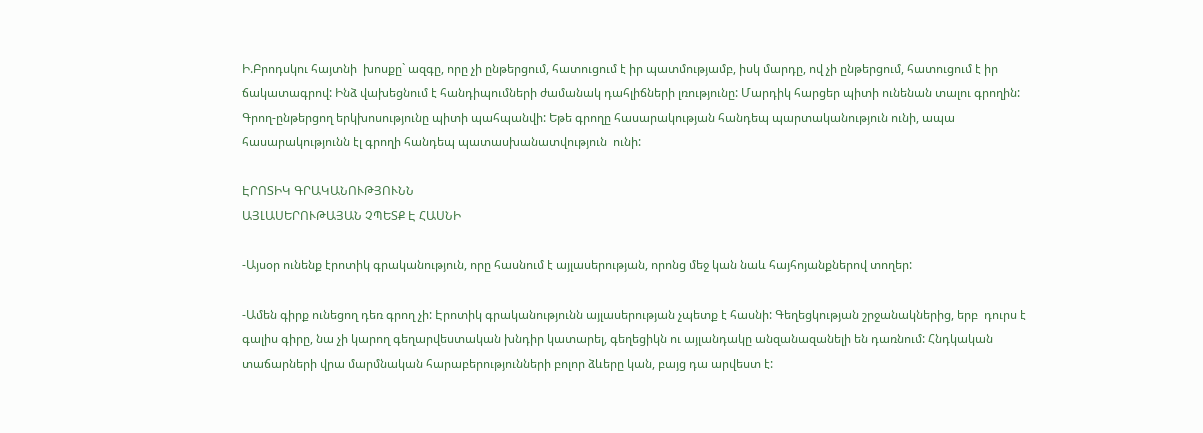Ի.Բրոդսկու հայտնի  խոսքը` ազգը, որը չի ընթերցում, հատուցում է իր պատմությամբ, իսկ մարդը, ով չի ընթերցում, հատուցում է իր ճակատագրով: Ինձ վախեցնում է հանդիպումների ժամանակ դահլիճների լռությունը: Մարդիկ հարցեր պիտի ունենան տալու գրողին: Գրող-ընթերցող երկխոսությունը պիտի պահպանվի: Եթե գրողը հասարակության հանդեպ պարտականություն ունի, ապա հասարակությունն էլ գրողի հանդեպ պատասխանատվություն  ունի:

ԷՐՈՏԻԿ ԳՐԱԿԱՆՈՒԹՅՈՒՆՆ
ԱՅԼԱՍԵՐՈՒԹԱՅԱՆ ՉՊԵՏՔ Է ՀԱՍՆԻ

-Այսօր ունենք էրոտիկ գրականություն, որը հասնում է այլասերության, որոնց մեջ կան նաև հայհոյանքներով տողեր:

-Ամեն գիրք ունեցող դեռ գրող չի: Էրոտիկ գրականությունն այլասերության չպետք է հասնի: Գեղեցկության շրջանակներից, երբ  դուրս է գալիս գիրը, նա չի կարող գեղարվեստական խնդիր կատարել, գեղեցիկն ու այլանդակը անզանազանելի են դառնում: Հնդկական տաճարների վրա մարմնական հարաբերությունների բոլոր ձևերը կան, բայց դա արվեստ է: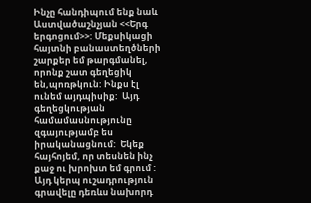Ինչը հանդիպում ենք նաև Աստվածաշնչյան <<Երգ երգոցում>>: Մեքսիկացի հայտնի բանաստեղծների շարքեր եմ թարգմանել, որոնք շատ գեղեցիկ են,պոռթկուն: Ինքս էլ ունեմ այդպիսիք:  Այդ գեղեցկության համամասնությունը զգայությամբ ես իրականացնում:  Եկեք  հայհոյեմ, որ տեսնեն ինչ քաջ ու խրոխտ եմ գրում : Այդ կերպ ուշադրություն գրավելը դեռևս նախորդ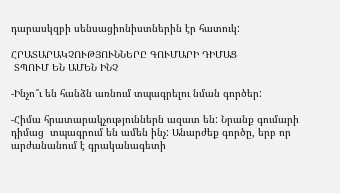դարասկզբի սենսացիոնիստներին էր հատուկ:

ՀՐԱՏԱՐԱԿՉՈՒԹՅՈՒՆՆԵՐԸ ԳՈՒՄԱՐԻ ԴԻՄԱՑ
 ՏՊՈՒՄ ԵՆ ԱՄԵՆ ԻՆՉ

-Ինչո՞ւ են հանձն առնում տպագրելու նման գործեր:

-Հիմա հրատարակչություններն ազատ են: Նրանք գումարի դիմաց  տպագրում են ամեն ինչ: Անարժեք գործը, երբ որ արժանանում է գրականագետի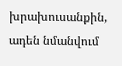խրախուսանքին,  ադեն նմանվում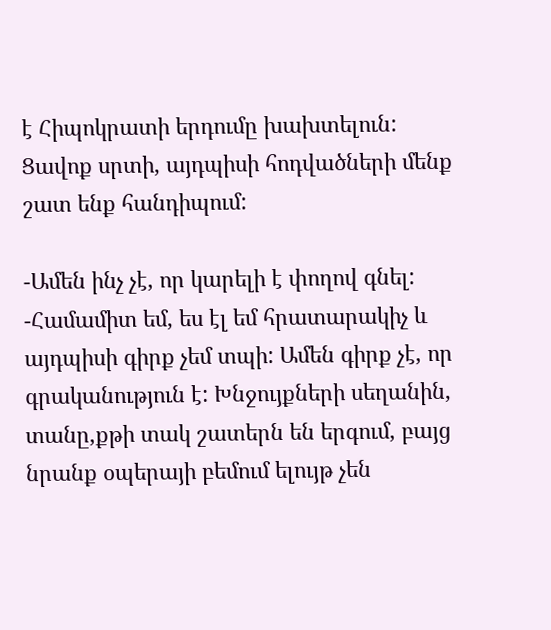է Հիպոկրատի երդումը խախտելուն: Ցավոք սրտի, այդպիսի հոդվածների մենք շատ ենք հանդիպում:

-Ամեն ինչ չէ, որ կարելի է փողով գնել:
-Համամիտ եմ, ես էլ եմ հրատարակիչ և այդպիսի գիրք չեմ տպի: Ամեն գիրք չէ, որ գրականություն է: Խնջույքների սեղանին, տանը,քթի տակ շատերն են երգում, բայց նրանք օպերայի բեմում ելույթ չեն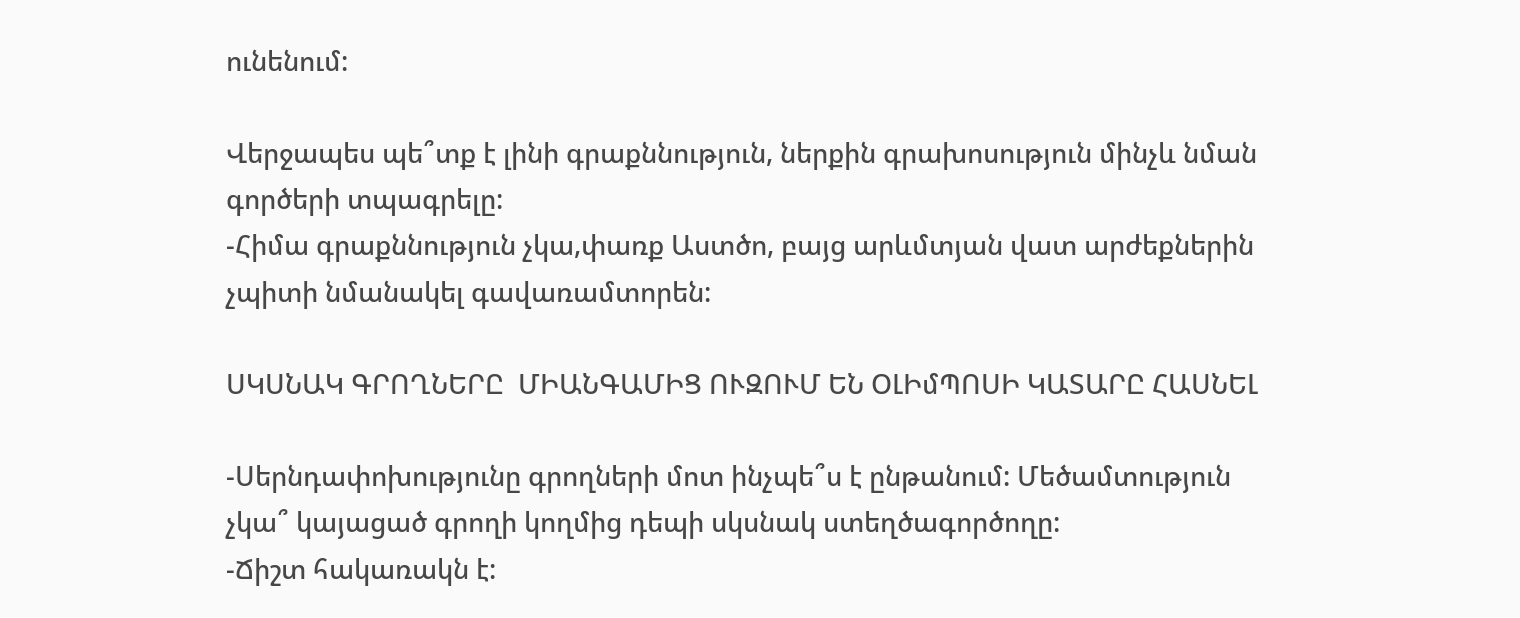ունենում:

Վերջապես պե՞տք է լինի գրաքննություն, ներքին գրախոսություն մինչև նման գործերի տպագրելը:
-Հիմա գրաքննություն չկա,փառք Աստծո, բայց արևմտյան վատ արժեքներին չպիտի նմանակել գավառամտորեն:

ՍԿՍՆԱԿ ԳՐՈՂՆԵՐԸ  ՄԻԱՆԳԱՄԻՑ ՈՒԶՈՒՄ ԵՆ ՕԼԻմՊՈՍԻ ԿԱՏԱՐԸ ՀԱՍՆԵԼ

-Սերնդափոխությունը գրողների մոտ ինչպե՞ս է ընթանում: Մեծամտություն չկա՞ կայացած գրողի կողմից դեպի սկսնակ ստեղծագործողը:
-Ճիշտ հակառակն է: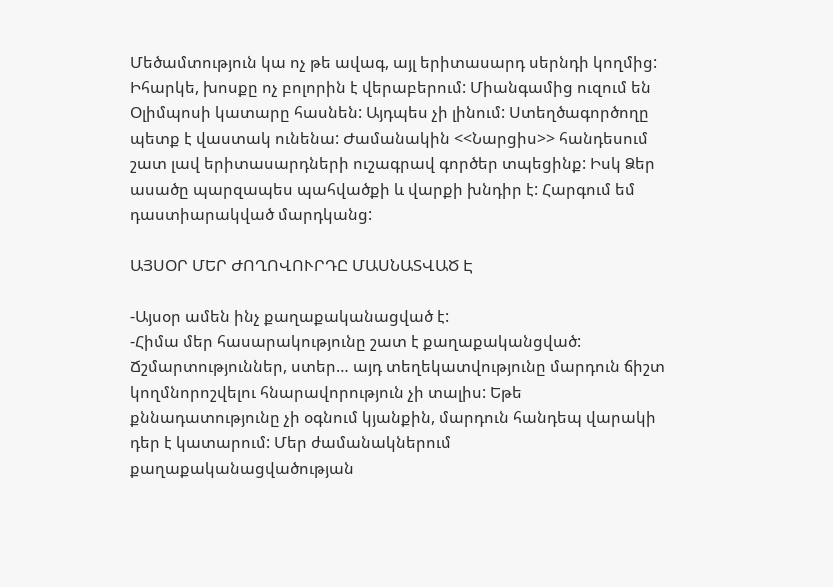Մեծամտություն կա ոչ թե ավագ, այլ երիտասարդ սերնդի կողմից: Իհարկե, խոսքը ոչ բոլորին է վերաբերում: Միանգամից ուզում են Օլիմպոսի կատարը հասնեն: Այդպես չի լինում: Ստեղծագործողը պետք է վաստակ ունենա: Ժամանակին <<Նարցիս>> հանդեսում շատ լավ երիտասարդների ուշագրավ գործեր տպեցինք: Իսկ Ձեր ասածը պարզապես պահվածքի և վարքի խնդիր է: Հարգում եմ դաստիարակված մարդկանց:

ԱՅՍՕՐ ՄԵՐ ԺՈՂՈՎՈՒՐԴԸ ՄԱՍՆԱՏՎԱԾ Է

-Այսօր ամեն ինչ քաղաքականացված է:
-Հիմա մեր հասարակությունը շատ է քաղաքականցված: Ճշմարտություններ, ստեր… այդ տեղեկատվությունը մարդուն ճիշտ կողմնորոշվելու հնարավորություն չի տալիս: Եթե քննադատությունը չի օգնում կյանքին, մարդուն հանդեպ վարակի դեր է կատարում: Մեր ժամանակներում քաղաքականացվածության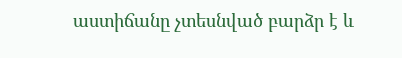աստիճանը չտեսնված բարձր է և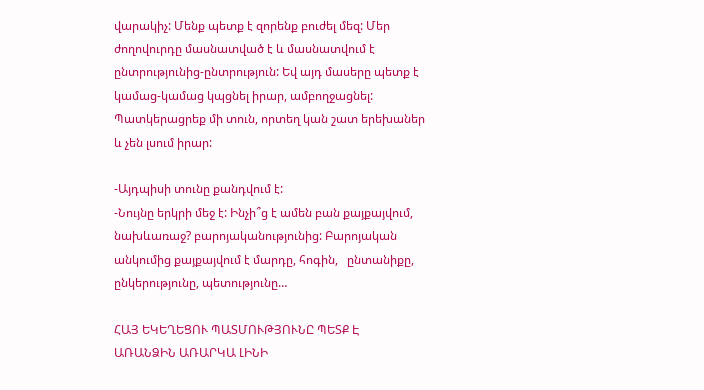վարակիչ: Մենք պետք է զորենք բուժել մեզ: Մեր ժողովուրդը մասնատված է և մասնատվում է ընտրությունից-ընտրություն: Եվ այդ մասերը պետք է կամաց-կամաց կպցնել իրար, ամբողջացնել: Պատկերացրեք մի տուն, որտեղ կան շատ երեխաներ և չեն լսում իրար:

-Այդպիսի տունը քանդվում է:
-Նույնը երկրի մեջ է: Ինչի՞ց է ամեն բան քայքայվում, նախևառաջ? բարոյականությունից: Բարոյական անկումից քայքայվում է մարդը, հոգին,   ընտանիքը, ընկերությունը, պետությունը…

ՀԱՅ ԵԿԵՂԵՑՈՒ ՊԱՏՄՈՒԹՅՈՒՆԸ ՊԵՏՔ Է
ԱՌԱՆՁԻՆ ԱՌԱՐԿԱ ԼԻՆԻ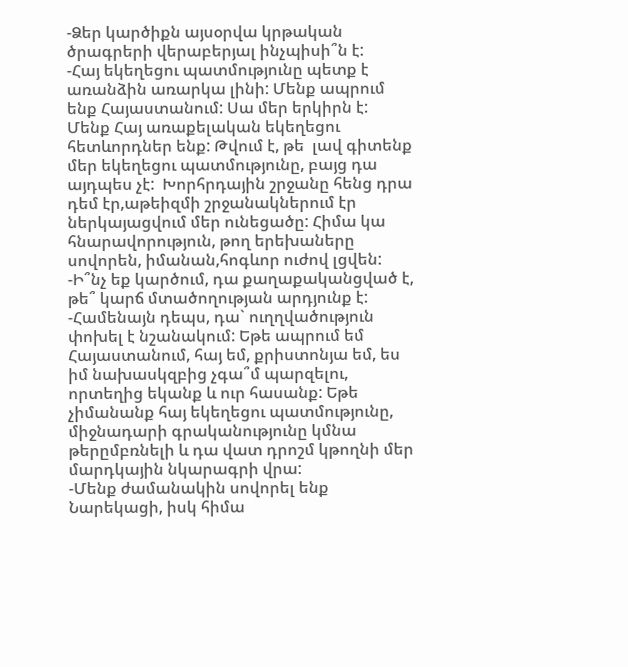-Ձեր կարծիքն այսօրվա կրթական ծրագրերի վերաբերյալ ինչպիսի՞ն է:
-Հայ եկեղեցու պատմությունը պետք է առանձին առարկա լինի: Մենք ապրում ենք Հայաստանում: Սա մեր երկիրն է: Մենք Հայ առաքելական եկեղեցու հետևորդներ ենք: Թվում է, թե  լավ գիտենք մեր եկեղեցու պատմությունը, բայց դա այդպես չէ:  Խորհրդային շրջանը հենց դրա դեմ էր,աթեիզմի շրջանակներում էր ներկայացվում մեր ունեցածը: Հիմա կա հնարավորություն, թող երեխաները սովորեն, իմանան,հոգևոր ուժով լցվեն:
-Ի՞նչ եք կարծում, դա քաղաքականցված է, թե՞ կարճ մտածողության արդյունք է:
-Համենայն դեպս, դա` ուղղվածություն փոխել է նշանակում: Եթե ապրում եմ Հայաստանում, հայ եմ, քրիստոնյա եմ, ես իմ նախասկզբից չգա՞մ պարզելու, որտեղից եկանք և ուր հասանք: Եթե չիմանանք հայ եկեղեցու պատմությունը, միջնադարի գրականությունը կմնա թերըմբռնելի և դա վատ դրոշմ կթողնի մեր մարդկային նկարագրի վրա:
-Մենք ժամանակին սովորել ենք Նարեկացի, իսկ հիմա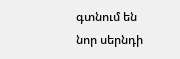գտնում են նոր սերնդի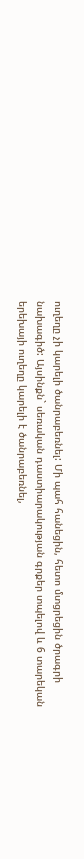ուղեղը չի կարելի ծանրաբեռնել: Մի պահ հանեցին, հետո մտցրեցին ծրագրի նախագիծ: Այսինքն` սեռական դաստիարակության գրքեր տպելով և 6 տարեկան երեխայի ուղեղը կարելի է ծանրաբեռնել,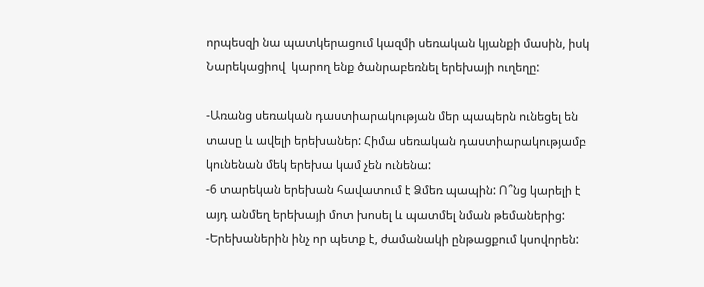որպեսզի նա պատկերացում կազմի սեռական կյանքի մասին, իսկ Նարեկացիով  կարող ենք ծանրաբեռնել երեխայի ուղեղը:

-Առանց սեռական դաստիարակության մեր պապերն ունեցել են տասը և ավելի երեխաներ: Հիմա սեռական դաստիարակությամբ կունենան մեկ երեխա կամ չեն ունենա:
-6 տարեկան երեխան հավատում է Ձմեռ պապին: Ո՞նց կարելի է այդ անմեղ երեխայի մոտ խոսել և պատմել նման թեմաներից:
-Երեխաներին ինչ որ պետք է, ժամանակի ընթացքում կսովորեն: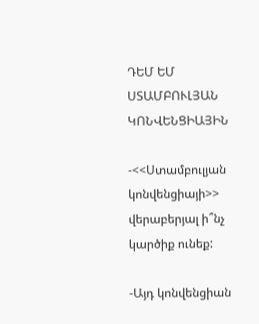ԴԵՄ ԵՄ ՍՏԱՄԲՈՒԼՅԱՆ ԿՈՆՎԵՆՑԻԱՅԻՆ

-<<Ստամբուլյան կոնվենցիայի>> վերաբերյալ ի՞նչ կարծիք ունեք:

-Այդ կոնվենցիան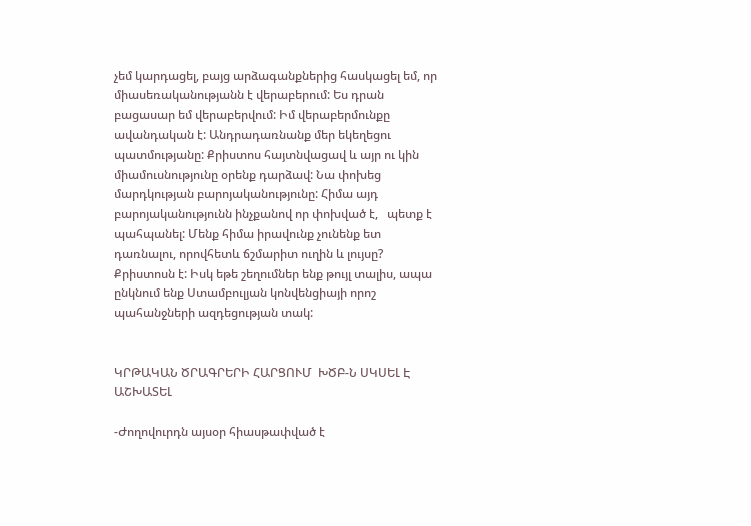չեմ կարդացել, բայց արձագանքներից հասկացել եմ, որ միասեռականությանն է վերաբերում: Ես դրան բացասար եմ վերաբերվում: Իմ վերաբերմունքը ավանդական է: Անդրադառնանք մեր եկեղեցու պատմությանը: Քրիստոս հայտնվացավ և այր ու կին միամուսնությունը օրենք դարձավ: Նա փոխեց մարդկության բարոյականությունը: Հիմա այդ բարոյականությունն ինչքանով որ փոխված է,   պետք է պահպանել: Մենք հիմա իրավունք չունենք ետ դառնալու, որովհետև ճշմարիտ ուղին և լույսը? Քրիստոսն է: Իսկ եթե շեղումներ ենք թույլ տալիս, ապա ընկնում ենք Ստամբուլյան կոնվենցիայի որոշ պահանջների ազդեցության տակ:


ԿՐԹԱԿԱՆ ԾՐԱԳՐԵՐԻ ՀԱՐՑՈՒՄ  ԽԾԲ-Ն ՍԿՍԵԼ Է ԱՇԽԱՏԵԼ

-Ժողովուրդն այսօր հիասթափված է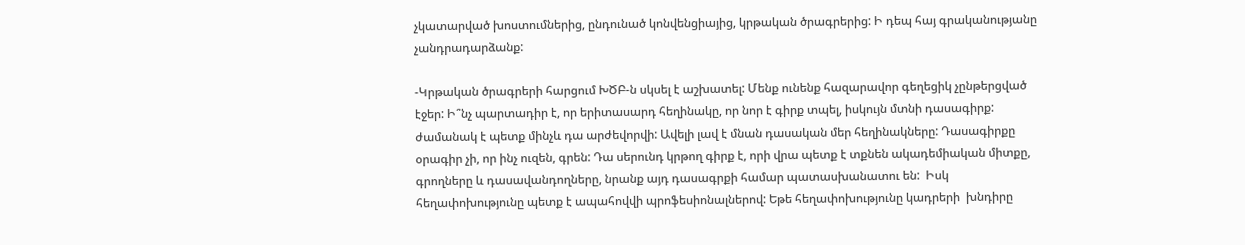չկատարված խոստումներից, ընդունած կոնվենցիայից, կրթական ծրագրերից: Ի դեպ հայ գրականությանը չանդրադարձանք:

-Կրթական ծրագրերի հարցում ԽԾԲ-ն սկսել է աշխատել: Մենք ունենք հազարավոր գեղեցիկ չընթերցված էջեր: Ի՞նչ պարտադիր է, որ երիտասարդ հեղինակը, որ նոր է գիրք տպել, իսկույն մտնի դասագիրք: ժամանակ է պետք մինչև դա արժեվորվի: Ավելի լավ է մնան դասական մեր հեղինակները: Դասագիրքը օրագիր չի, որ ինչ ուզեն, գրեն: Դա սերունդ կրթող գիրք է, որի վրա պետք է տքնեն ակադեմիական միտքը,  գրողները և դասավանդողները, նրանք այդ դասագրքի համար պատասխանատու են:  Իսկ հեղափոխությունը պետք է ապահովվի պրոֆեսիոնալներով: Եթե հեղափոխությունը կադրերի  խնդիրը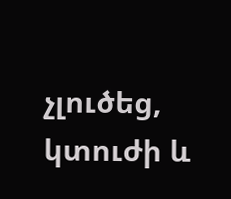չլուծեց, կտուժի և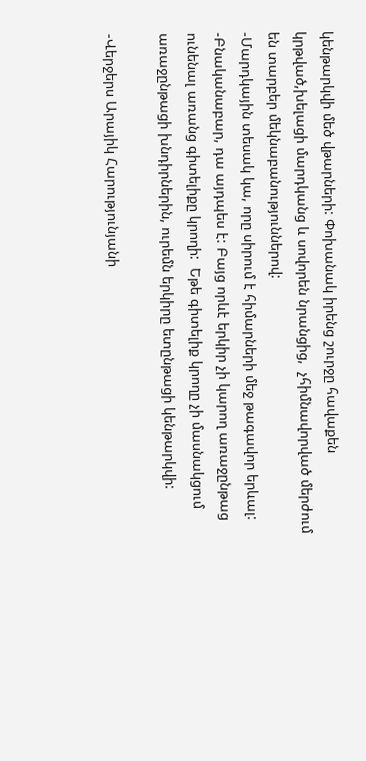կենթարկվի մեծ վթարների: Փոխանակ իրենց շուրջը հավաքեն կրթված,խելացի մարդկանց և սովորեն նրանցից,  չհիմնավորված մերժում են տարբեր մեկնաբանություններով:
-Մարդկային տեսակ կա, որը սիրում է հիմարների մեջ թագավոր երևալ:
-Բնականաբար, դա այդպես է: Բայց որևէ երկիր չի կարող առաջընթաց ունենալ առանց գիտելիքը կրողի:  Եթե գիտելիք կրողը չի մասնակցում առաջընթացի խնդիրներին, ուրեմն երկիրը ետընթացի կենթարկվի:

-Վերջերս Արայիկ Հարությունյանի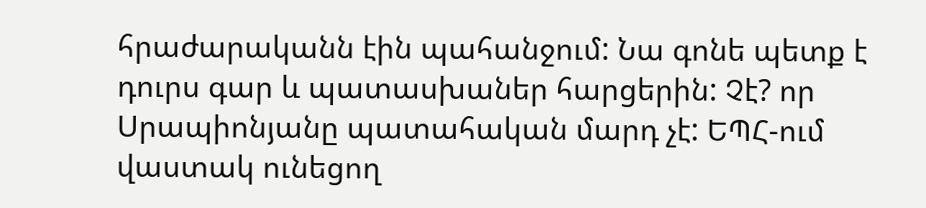հրաժարականն էին պահանջում: Նա գոնե պետք է դուրս գար և պատասխաներ հարցերին: Չէ? որ Սրապիոնյանը պատահական մարդ չէ: ԵՊՀ-ում վաստակ ունեցող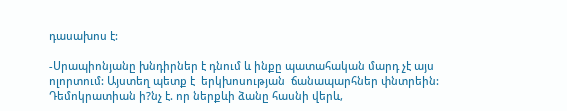դասախոս է:

-Սրապիոնյանը խնդիրներ է դնում և ինքը պատահական մարդ չէ այս ոլորտում: Այստեղ պետք է  երկխոսության  ճանապարհներ փնտրեին:  Դեմոկրատիան ի?նչ է. որ ներքևի ձանը հասնի վերև,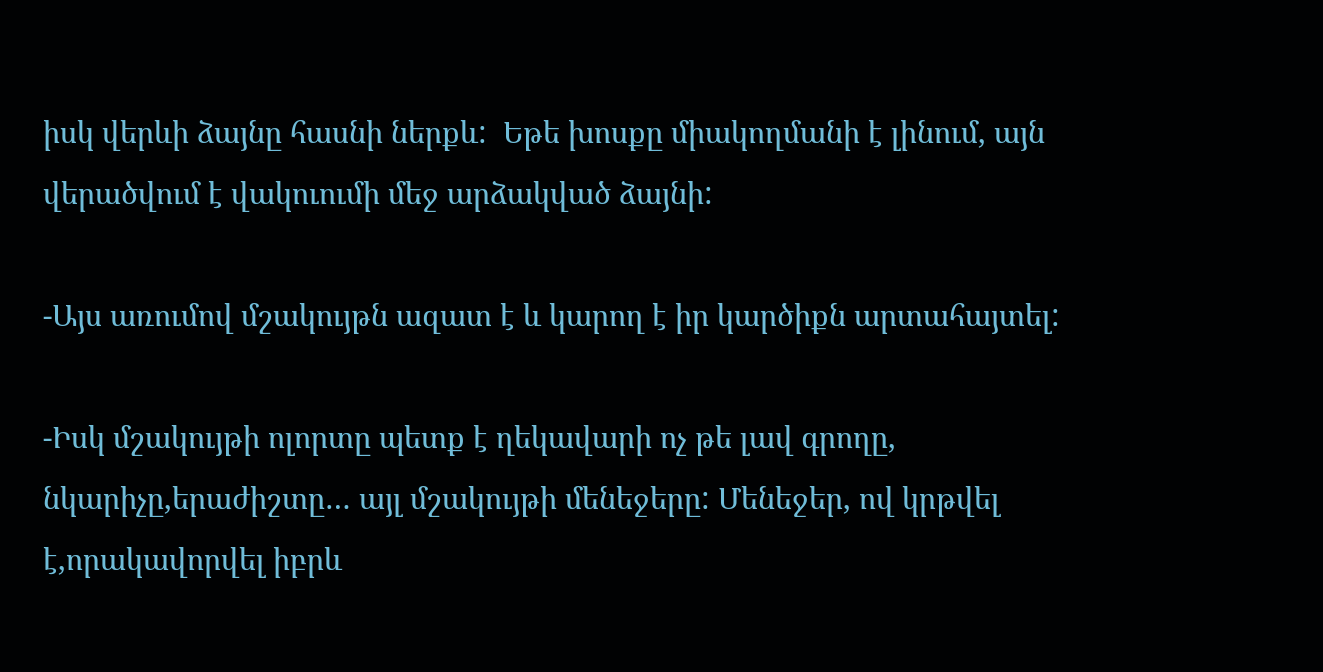իսկ վերևի ձայնը հասնի ներքև:  Եթե խոսքը միակողմանի է լինում, այն վերածվում է վակուումի մեջ արձակված ձայնի:

-Այս առումով մշակույթն ազատ է և կարող է իր կարծիքն արտահայտել:

-Իսկ մշակույթի ոլորտը պետք է ղեկավարի ոչ թե լավ գրողը, նկարիչը,երաժիշտը… այլ մշակույթի մենեջերը: Մենեջեր, ով կրթվել է,որակավորվել իբրև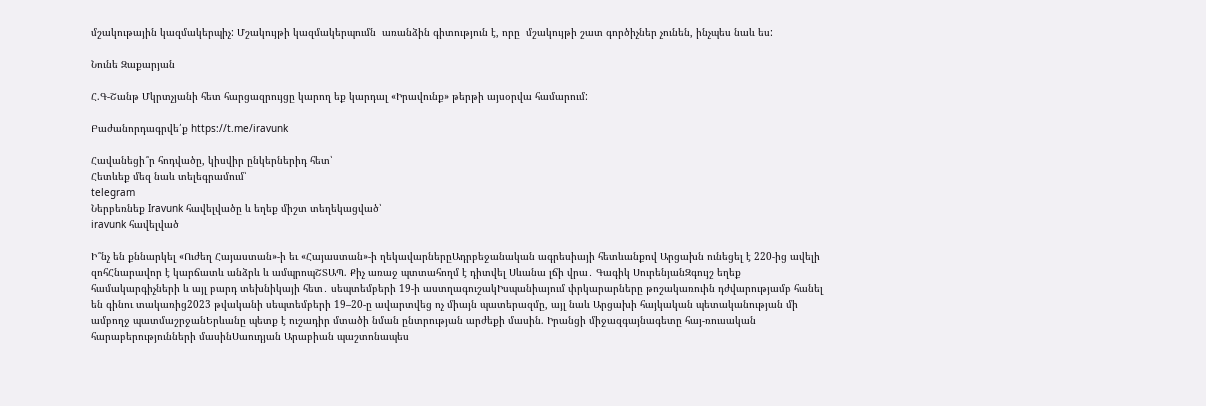մշակութային կազմակերպիչ: Մշակույթի կազմակերպումն  առանձին գիտություն է, որը  մշակույթի շատ գործիչներ չունեն, ինչպես նաև ես:

Նունե Զաքարյան

Հ.Գ-Շանթ Մկրտչյանի հետ հարցազրույցը կարող եք կարդալ «Իրավունք» թերթի այսօրվա համարում:

Բաժանորդագրվե՛ք https://t.me/iravunk

Հավանեցի՞ր հոդվածը, կիսվիր ընկերներիդ հետ՝
Հետևեք մեզ նաև տելեգրամում՝
telegram
Ներբեռնեք Iravunk հավելվածը և եղեք միշտ տեղեկացված՝
iravunk հավելված

Ի՞նչ են քննարկել «Ուժեղ Հայաստան»-ի եւ «Հայաստան»-ի ղեկավարներըԱդրբեջանական ագրեսիայի հետևանքով Արցախն ունեցել է 220-ից ավելի զոհՀնարավոր է կարճատև անձրև և ամպրոպՇՏԱՊ. Քիչ առաջ պտտահողմ է դիտվել Սևանա լճի վրա․ Գագիկ ՍուրենյանԶգույշ եղեք համակարգիչների և այլ բարդ տեխնիկայի հետ․ սեպտեմբերի 19-ի աստղագուշակԻսպանիայում փրկարարները թոշակառուին դժվարությամբ հանել են գինու տակառից2023 թվականի սեպտեմբերի 19–20-ը ավարտվեց ոչ միայն պատերազմը, այլ նաև Արցախի հայկական պետականության մի ամբողջ պատմաշրջանԵրևանը պետք է ուշադիր մտածի նման ընտրության արժեքի մասին. Իրանցի միջազգայնագետը հայ-ռուսական հարաբերությունների մասինՍաուդյան Արաբիան պաշտոնապես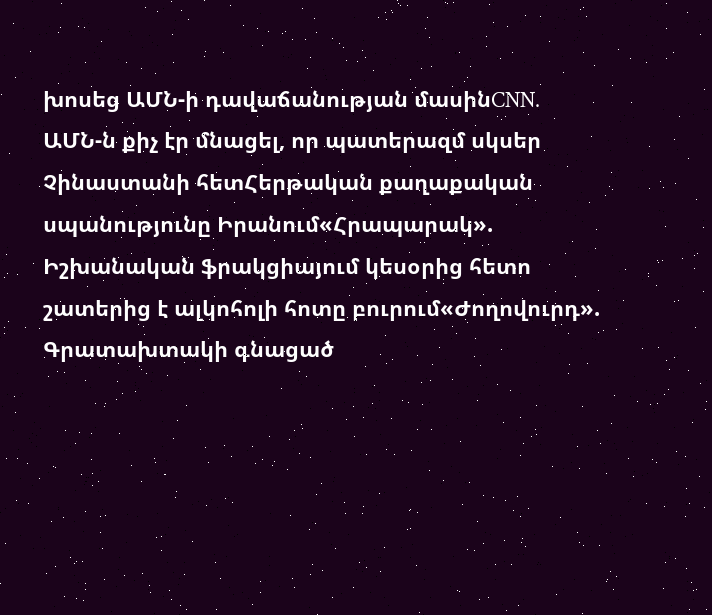խոսեց ԱՄՆ-ի դավաճանության մասինCNN. ԱՄՆ-ն քիչ էր մնացել, որ պատերազմ սկսեր Չինաստանի հետՀերթական քաղաքական սպանությունը Իրանում«Հրապարակ». Իշխանական ֆրակցիայում կեսօրից հետո շատերից է ալկոհոլի հոտը բուրում«Ժողովուրդ». Գրատախտակի գնացած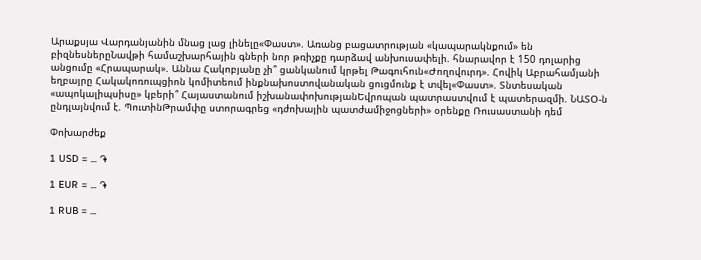Արաքսյա Վարդանյանին մնաց լաց լինելը«Փաստ». Առանց բացատրության «կապարակնքում» են բիզնեսներըՆավթի համաշխարհային գների նոր թռիչքը դարձավ անխուսափելի. հնարավոր է 150 դոլարից անցումը «Հրապարակ». Աննա Հակոբյանը չի՞ ցանկանում կրթել Թագուհուն«Ժողովուրդ». Հովիկ Աբրահամյանի եղբայրը Հակակոռուպցիոն կոմիտեում ինքնախոստովանական ցուցմունք է տվել«Փաստ». Տնտեսական «ապոկալիպսիսը» կբերի՞ Հայաստանում իշխանափոխությանԵվրոպան պատրաստվում է պատերազմի. ՆԱՏՕ-ն ընդլայնվում է. ՊուտինԹրամփը ստորագրեց «դժոխային պատժամիջոցների» օրենքը Ռուսաստանի դեմ

Փոխարժեք

1 USD = ... ֏

1 EUR = ... ֏

1 RUB = ...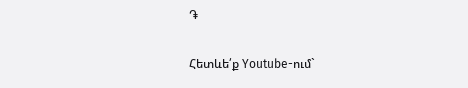֏

Հետևե՛ք Youtube-ում`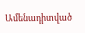Ամենադիտված